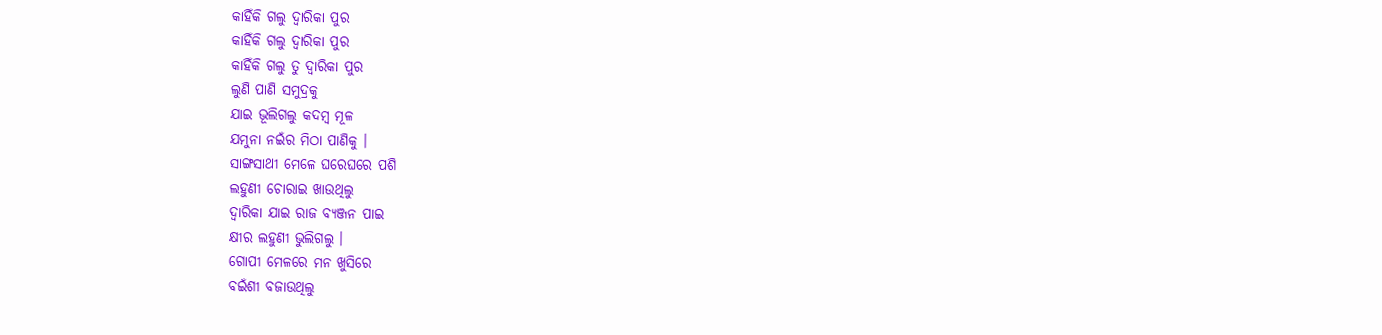କାହିଁକି ଗଲୁ ଦ୍ୱାରିକା ପୁର
କାହିଁକି ଗଲୁ ଦ୍ୱାରିକା ପୁର
କାହିଁକି ଗଲୁ ତୁ ଦ୍ଵାରିକା ପୁର
ଲୁଣି ପାଣି ସମୁଦ୍ରକୁ
ଯାଇ ଭୂଲିଗଲୁ କଦମ୍ବ ମୂଳ
ଯମୁନା ନଇଁର ମିଠା ପାଣିକୁ ।
ସାଙ୍ଗସାଥୀ ମେଳେ ଘରେଘରେ ପଶି
ଲହୁଣୀ ଚୋରାଇ ଖାଉଥିଲୁ
ଦ୍ଵାରିକା ଯାଇ ରାଜ ବ୍ୟଞ୍ଜନ ପାଇ
କ୍ଷୀର ଲହୁଣୀ ଭୁଲିଗଲୁ ।
ଗୋପୀ ମେଳରେ ମନ ଖୁସିରେ
ବଇଁଶୀ ବଜାଉଥିଲୁ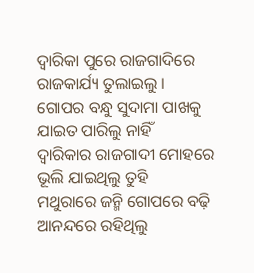ଦ୍ଵାରିକା ପୁରେ ରାଜଗାଦିରେ
ରାଜକାର୍ଯ୍ୟ ତୁଲାଇଲୁ ।
ଗୋପର ବନ୍ଧୁ ସୁଦାମା ପାଖକୁ
ଯାଇତ ପାରିଲୁ ନାହିଁ
ଦ୍ୱାରିକାର ରାଜଗାଦୀ ମୋହରେ
ଭୂଲି ଯାଇଥିଲୁ ତୁହି
ମଥୁରାରେ ଜନ୍ମି ଗୋପରେ ବଢ଼ି
ଆନନ୍ଦରେ ରହିଥିଲୁ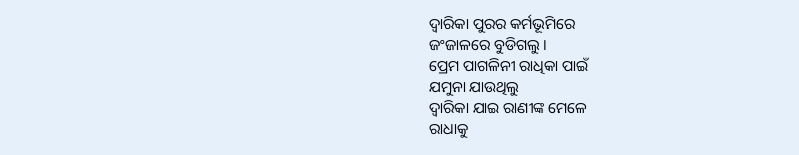ଦ୍ୱାରିକା ପୁରର କର୍ମଭୂମିରେ
ଜଂଜାଳରେ ବୁଡିଗଲୁ ।
ପ୍ରେମ ପାଗଳିନୀ ରାଧିକା ପାଇଁ
ଯମୁନା ଯାଉଥିଲୁ
ଦ୍ୱାରିକା ଯାଇ ରାଣୀଙ୍କ ମେଳେ
ରାଧାକୁ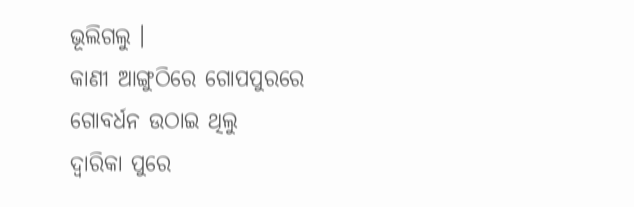ଭୂଲିଗଲୁ ।
କାଣୀ ଆଙ୍ଗୁଠିରେ ଗୋପପୁରରେ
ଗୋବର୍ଧନ ଉଠାଇ ଥିଲୁ
ଦ୍ୱାରିକା ପୁରେ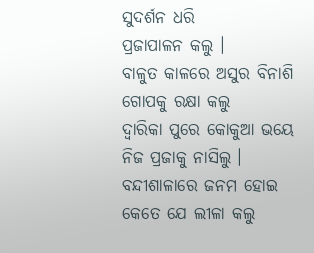ସୁଦର୍ଶନ ଧରି
ପ୍ରଜାପାଳନ କଲୁ ।
ବାଳୁତ କାଳରେ ଅସୁର ବିନାଶି
ଗୋପକୁ ରକ୍ଷା କଲୁ
ଦ୍ୱାରିକା ପୁରେ କୋକୁଆ ଭୟେ
ନିଜ ପ୍ରଜାକୁ ନାସିଲୁ ।
ବନ୍ଦୀଶାଳାରେ ଜନମ ହୋଇ
କେତେ ଯେ ଲୀଳା କଲୁ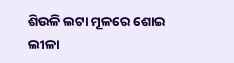ଶିଉଳି ଲଟା ମୂଳରେ ଶୋଇ
ଲୀଳା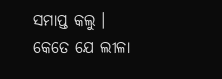ସମାପ୍ତ କଲୁ ।
କେତେ ଯେ ଲୀଳା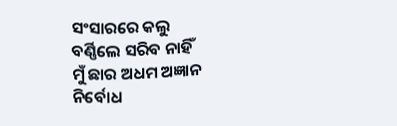ସଂସାରରେ କଲୁ
ବର୍ଣ୍ଣିଲେ ସରିବ ନାହିଁ
ମୁଁ ଛାର ଅଧମ ଅଜ୍ଞାନ ନିର୍ବୋଧ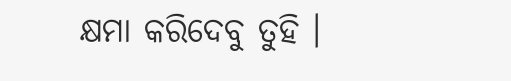କ୍ଷମା କରିଦେବୁ ତୁହି ।